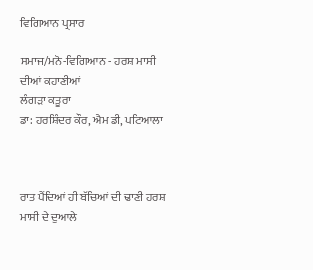ਵਿਗਿਆਨ ਪ੍ਰਸਾਰ

ਸਮਾਜ/ਮਨੋ-ਵਿਗਿਆਨ - ਹਰਸ਼ ਮਾਸੀ ਦੀਆਂ ਕਹਾਣੀਆਂ
ਲੰਗੜਾ ਕਤੂਰਾ
ਡਾ: ਹਰਸ਼ਿੰਦਰ ਕੌਰ, ਐਮ ਡੀ, ਪਟਿਆਲਾ



ਰਾਤ ਪੈਂਦਿਆਂ ਹੀ ਬੱਚਿਆਂ ਦੀ ਢਾਣੀ ਹਰਸ਼ ਮਾਸੀ ਦੇ ਦੁਆਲੇ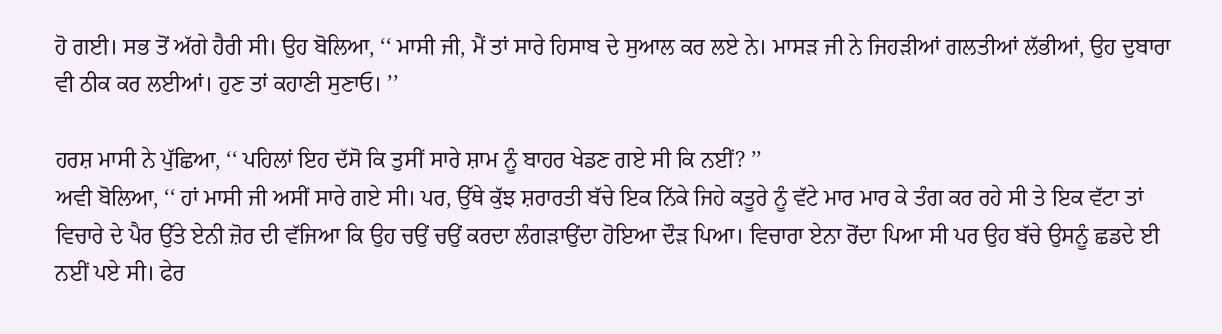ਹੋ ਗਈ। ਸਭ ਤੋਂ ਅੱਗੇ ਹੈਰੀ ਸੀ। ਉਹ ਬੋਲਿਆ, ‘‘ ਮਾਸੀ ਜੀ, ਮੈਂ ਤਾਂ ਸਾਰੇ ਹਿਸਾਬ ਦੇ ਸੁਆਲ ਕਰ ਲਏ ਨੇ। ਮਾਸੜ ਜੀ ਨੇ ਜਿਹੜੀਆਂ ਗਲਤੀਆਂ ਲੱਭੀਆਂ, ਉਹ ਦੁਬਾਰਾ ਵੀ ਠੀਕ ਕਰ ਲਈਆਂ। ਹੁਣ ਤਾਂ ਕਹਾਣੀ ਸੁਣਾਓ। ’’

ਹਰਸ਼ ਮਾਸੀ ਨੇ ਪੁੱਛਿਆ, ‘‘ ਪਹਿਲਾਂ ਇਹ ਦੱਸੋ ਕਿ ਤੁਸੀਂ ਸਾਰੇ ਸ਼ਾਮ ਨੂੰ ਬਾਹਰ ਖੇਡਣ ਗਏ ਸੀ ਕਿ ਨਈਂ? ’’
ਅਵੀ ਬੋਲਿਆ, ‘‘ ਹਾਂ ਮਾਸੀ ਜੀ ਅਸੀਂ ਸਾਰੇ ਗਏ ਸੀ। ਪਰ, ਉੱਥੇ ਕੁੱਝ ਸ਼ਰਾਰਤੀ ਬੱਚੇ ਇਕ ਨਿੱਕੇ ਜਿਹੇ ਕਤੂਰੇ ਨੂੰ ਵੱਟੇ ਮਾਰ ਮਾਰ ਕੇ ਤੰਗ ਕਰ ਰਹੇ ਸੀ ਤੇ ਇਕ ਵੱਟਾ ਤਾਂ ਵਿਚਾਰੇ ਦੇ ਪੈਰ ਉੱਤੇ ਏਨੀ ਜ਼ੋਰ ਦੀ ਵੱਜਿਆ ਕਿ ਉਹ ਚਉਂ ਚਉਂ ਕਰਦਾ ਲੰਗੜਾਉਂਦਾ ਹੋਇਆ ਦੌੜ ਪਿਆ। ਵਿਚਾਰਾ ਏਨਾ ਰੋਂਦਾ ਪਿਆ ਸੀ ਪਰ ਉਹ ਬੱਚੇ ਉਸਨੂੰ ਛਡਦੇ ਈ ਨਈਂ ਪਏ ਸੀ। ਫੇਰ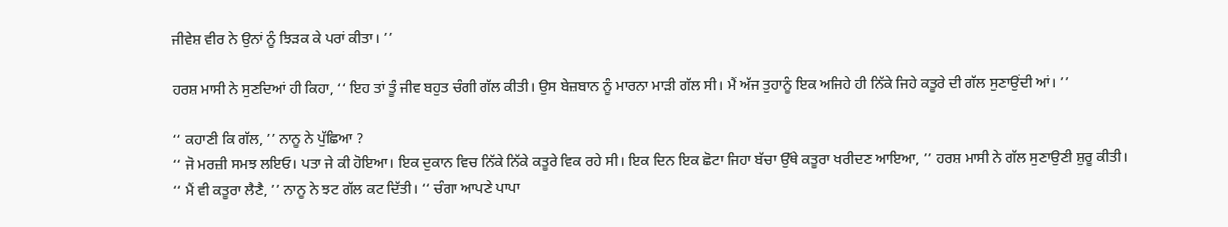ਜੀਵੇਸ਼ ਵੀਰ ਨੇ ਉਨਾਂ ਨੂੰ ਝਿੜਕ ਕੇ ਪਰਾਂ ਕੀਤਾ। ’’

ਹਰਸ਼ ਮਾਸੀ ਨੇ ਸੁਣਦਿਆਂ ਹੀ ਕਿਹਾ, ‘‘ ਇਹ ਤਾਂ ਤੂੰ ਜੀਵ ਬਹੁਤ ਚੰਗੀ ਗੱਲ ਕੀਤੀ। ਉਸ ਬੇਜ਼ਬਾਨ ਨੂੰ ਮਾਰਨਾ ਮਾੜੀ ਗੱਲ ਸੀ। ਮੈਂ ਅੱਜ ਤੁਹਾਨੂੰ ਇਕ ਅਜਿਹੇ ਹੀ ਨਿੱਕੇ ਜਿਹੇ ਕਤੂਰੇ ਦੀ ਗੱਲ ਸੁਣਾਉਂਦੀ ਆਂ। ’’

‘‘ ਕਹਾਣੀ ਕਿ ਗੱਲ, ’’ ਨਾਨੂ ਨੇ ਪੁੱਛਿਆ ?
‘‘ ਜੋ ਮਰਜ਼ੀ ਸਮਝ ਲਇਓ। ਪਤਾ ਜੇ ਕੀ ਹੋਇਆ। ਇਕ ਦੁਕਾਨ ਵਿਚ ਨਿੱਕੇ ਨਿੱਕੇ ਕਤੂਰੇ ਵਿਕ ਰਹੇ ਸੀ। ਇਕ ਦਿਨ ਇਕ ਛੋਟਾ ਜਿਹਾ ਬੱਚਾ ਉੱਥੇ ਕਤੂਰਾ ਖਰੀਦਣ ਆਇਆ, ’’ ਹਰਸ਼ ਮਾਸੀ ਨੇ ਗੱਲ ਸੁਣਾਉਣੀ ਸ਼ੁਰੂ ਕੀਤੀ।
‘‘ ਮੈਂ ਵੀ ਕਤੂਰਾ ਲੈਣੈ, ’’ ਨਾਨੂ ਨੇ ਝਟ ਗੱਲ ਕਟ ਦਿੱਤੀ। ‘‘ ਚੰਗਾ ਆਪਣੇ ਪਾਪਾ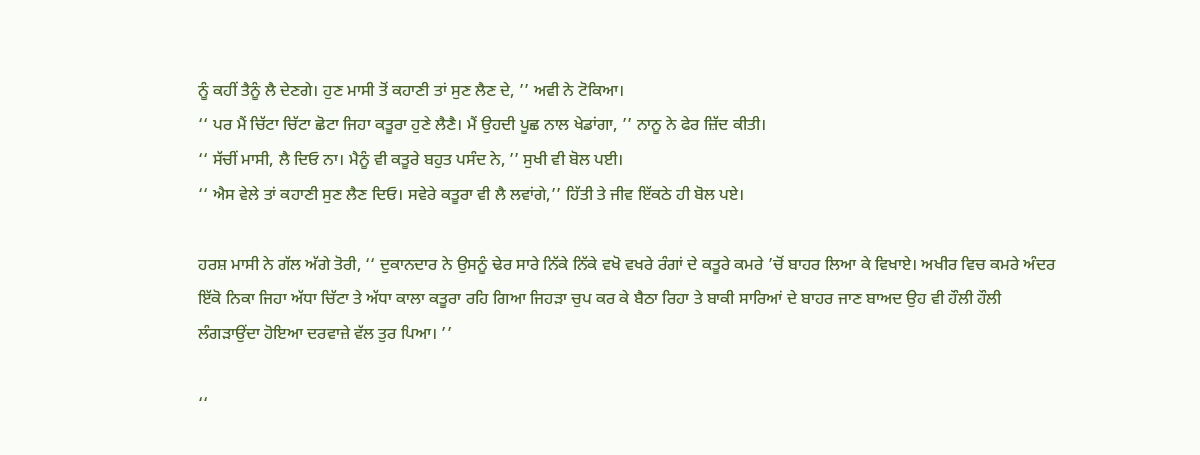ਨੂੰ ਕਹੀਂ ਤੈਨੂੰ ਲੈ ਦੇਣਗੇ। ਹੁਣ ਮਾਸੀ ਤੋਂ ਕਹਾਣੀ ਤਾਂ ਸੁਣ ਲੈਣ ਦੇ, ’’ ਅਵੀ ਨੇ ਟੋਕਿਆ।
‘‘ ਪਰ ਮੈਂ ਚਿੱਟਾ ਚਿੱਟਾ ਛੋਟਾ ਜਿਹਾ ਕਤੂਰਾ ਹੁਣੇ ਲੈਣੈ। ਮੈਂ ਉਹਦੀ ਪੂਛ ਨਾਲ ਖੇਡਾਂਗਾ, ’’ ਨਾਨੂ ਨੇ ਫੇਰ ਜ਼ਿੱਦ ਕੀਤੀ।
‘‘ ਸੱਚੀਂ ਮਾਸੀ, ਲੈ ਦਿਓ ਨਾ। ਮੈਨੂੰ ਵੀ ਕਤੂਰੇ ਬਹੁਤ ਪਸੰਦ ਨੇ, ’’ ਸੁਖੀ ਵੀ ਬੋਲ ਪਈ।
‘‘ ਐਸ ਵੇਲੇ ਤਾਂ ਕਹਾਣੀ ਸੁਣ ਲੈਣ ਦਿਓ। ਸਵੇਰੇ ਕਤੂਰਾ ਵੀ ਲੈ ਲਵਾਂਗੇ,’’ ਹਿੱਤੀ ਤੇ ਜੀਵ ਇੱਕਠੇ ਹੀ ਬੋਲ ਪਏ।

ਹਰਸ਼ ਮਾਸੀ ਨੇ ਗੱਲ ਅੱਗੇ ਤੋਰੀ, ‘‘ ਦੁਕਾਨਦਾਰ ਨੇ ਉਸਨੂੰ ਢੇਰ ਸਾਰੇ ਨਿੱਕੇ ਨਿੱਕੇ ਵਖੋ ਵਖਰੇ ਰੰਗਾਂ ਦੇ ਕਤੂਰੇ ਕਮਰੇ ’ਚੋਂ ਬਾਹਰ ਲਿਆ ਕੇ ਵਿਖਾਏ। ਅਖੀਰ ਵਿਚ ਕਮਰੇ ਅੰਦਰ ਇੱਕੋ ਨਿਕਾ ਜਿਹਾ ਅੱਧਾ ਚਿੱਟਾ ਤੇ ਅੱਧਾ ਕਾਲਾ ਕਤੂਰਾ ਰਹਿ ਗਿਆ ਜਿਹੜਾ ਚੁਪ ਕਰ ਕੇ ਬੈਠਾ ਰਿਹਾ ਤੇ ਬਾਕੀ ਸਾਰਿਆਂ ਦੇ ਬਾਹਰ ਜਾਣ ਬਾਅਦ ਉਹ ਵੀ ਹੌਲੀ ਹੌਲੀ ਲੰਗੜਾਉਂਦਾ ਹੋਇਆ ਦਰਵਾਜ਼ੇ ਵੱਲ ਤੁਰ ਪਿਆ। ’’

‘‘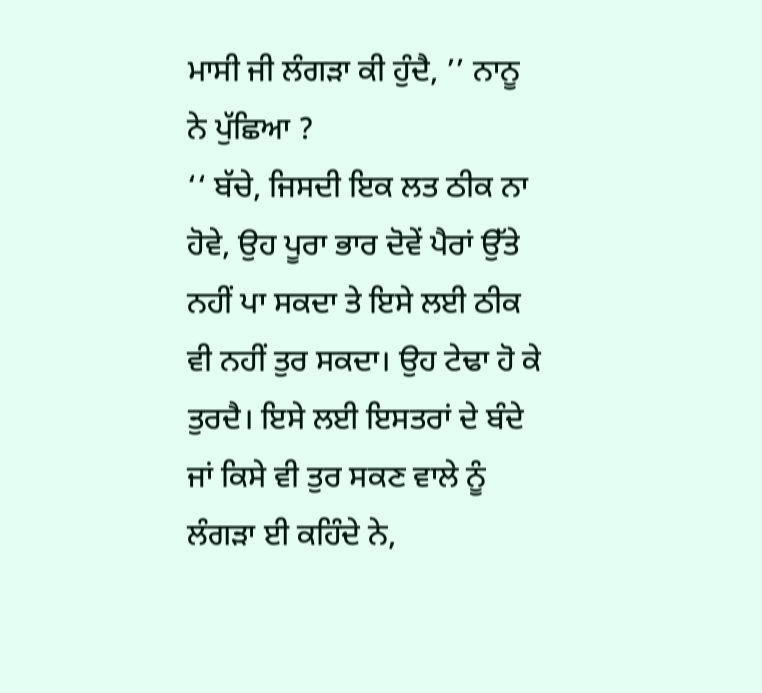ਮਾਸੀ ਜੀ ਲੰਗੜਾ ਕੀ ਹੁੰਦੈ, ’’ ਨਾਨੂ ਨੇ ਪੁੱਛਿਆ ?
‘‘ ਬੱਚੇ, ਜਿਸਦੀ ਇਕ ਲਤ ਠੀਕ ਨਾ ਹੋਵੇ, ਉਹ ਪੂਰਾ ਭਾਰ ਦੋਵੇਂ ਪੈਰਾਂ ਉੱਤੇ ਨਹੀਂ ਪਾ ਸਕਦਾ ਤੇ ਇਸੇ ਲਈ ਠੀਕ ਵੀ ਨਹੀਂ ਤੁਰ ਸਕਦਾ। ਉਹ ਟੇਢਾ ਹੋ ਕੇ ਤੁਰਦੈ। ਇਸੇ ਲਈ ਇਸਤਰਾਂ ਦੇ ਬੰਦੇ ਜਾਂ ਕਿਸੇ ਵੀ ਤੁਰ ਸਕਣ ਵਾਲੇ ਨੂੰ ਲੰਗੜਾ ਈ ਕਹਿੰਦੇ ਨੇ,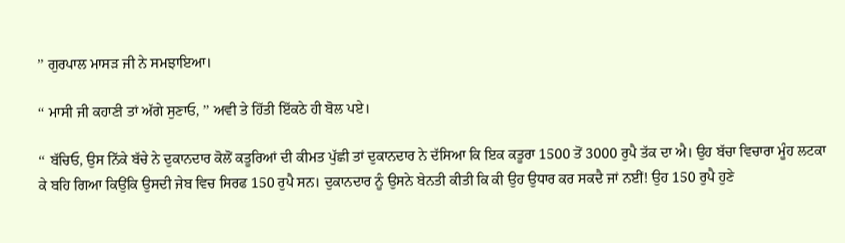’’ ਗੁਰਪਾਲ ਮਾਸੜ ਜੀ ਨੇ ਸਮਝਾਇਆ।

‘‘ ਮਾਸੀ ਜੀ ਕਹਾਣੀ ਤਾਂ ਅੱਗੇ ਸੁਣਾਓ, ’’ ਅਵੀ ਤੇ ਹਿੱਤੀ ਇੱਕਠੇ ਹੀ ਬੋਲ ਪਏ।

‘‘ ਬੱਚਿਓ, ਉਸ ਨਿੱਕੇ ਬੱਚੇ ਨੇ ਦੁਕਾਨਦਾਰ ਕੋਲੋਂ ਕਤੂਰਿਆਂ ਦੀ ਕੀਮਤ ਪੁੱਛੀ ਤਾਂ ਦੁਕਾਨਦਾਰ ਨੇ ਦੱਸਿਆ ਕਿ ਇਕ ਕਤੂਰਾ 1500 ਤੋਂ 3000 ਰੁਪੈ ਤੱਕ ਦਾ ਐ। ਉਹ ਬੱਚਾ ਵਿਚਾਰਾ ਮੂੰਹ ਲਟਕਾ ਕੇ ਬਹਿ ਗਿਆ ਕਿਉਂਕਿ ਉਸਦੀ ਜੇਬ ਵਿਚ ਸਿਰਫ 150 ਰੁਪੈ ਸਨ। ਦੁਕਾਨਦਾਰ ਨੂੰ ਉਸਨੇ ਬੇਨਤੀ ਕੀਤੀ ਕਿ ਕੀ ਉਹ ਉਧਾਰ ਕਰ ਸਕਦੈ ਜਾਂ ਨਈਂ! ਉਹ 150 ਰੁਪੈ ਹੁਣੇ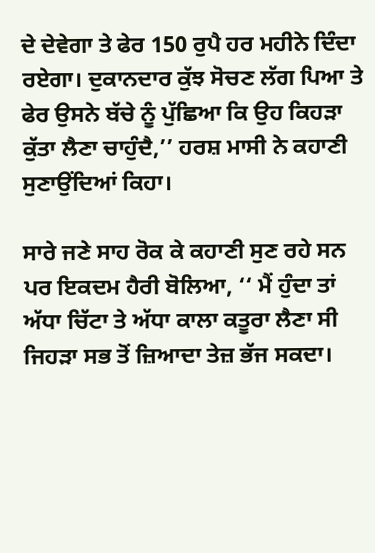ਦੇ ਦੇਵੇਗਾ ਤੇ ਫੇਰ 150 ਰੁਪੈ ਹਰ ਮਹੀਨੇ ਦਿੰਦਾ ਰਏਗਾ। ਦੁਕਾਨਦਾਰ ਕੁੱਝ ਸੋਚਣ ਲੱਗ ਪਿਆ ਤੇ ਫੇਰ ਉਸਨੇ ਬੱਚੇ ਨੂੰ ਪੁੱਛਿਆ ਕਿ ਉਹ ਕਿਹੜਾ ਕੁੱਤਾ ਲੈਣਾ ਚਾਹੁੰਦੈ,’’ ਹਰਸ਼ ਮਾਸੀ ਨੇ ਕਹਾਣੀ ਸੁਣਾਉਂਦਿਆਂ ਕਿਹਾ।

ਸਾਰੇ ਜਣੇ ਸਾਹ ਰੋਕ ਕੇ ਕਹਾਣੀ ਸੁਣ ਰਹੇ ਸਨ ਪਰ ਇਕਦਮ ਹੈਰੀ ਬੋਲਿਆ, ‘‘ ਮੈਂ ਹੁੰਦਾ ਤਾਂ ਅੱਧਾ ਚਿੱਟਾ ਤੇ ਅੱਧਾ ਕਾਲਾ ਕਤੂਰਾ ਲੈਣਾ ਸੀ ਜਿਹੜਾ ਸਭ ਤੋਂ ਜ਼ਿਆਦਾ ਤੇਜ਼ ਭੱਜ ਸਕਦਾ।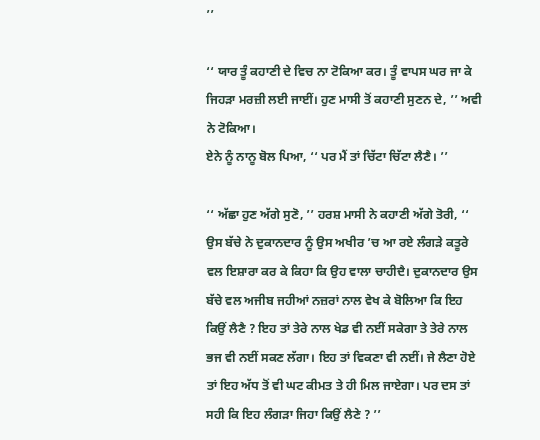’’

‘‘ ਯਾਰ ਤੂੰ ਕਹਾਣੀ ਦੇ ਵਿਚ ਨਾ ਟੋਕਿਆ ਕਰ। ਤੂੰ ਵਾਪਸ ਘਰ ਜਾ ਕੇ ਜਿਹੜਾ ਮਰਜ਼ੀ ਲਈ ਜਾਈਂ। ਹੁਣ ਮਾਸੀ ਤੋਂ ਕਹਾਣੀ ਸੁਣਨ ਦੇ, ’’ ਅਵੀ ਨੇ ਟੋਕਿਆ।
ਏਨੇ ਨੂੰ ਨਾਨੂ ਬੋਲ ਪਿਆ, ‘‘ ਪਰ ਮੈਂ ਤਾਂ ਚਿੱਟਾ ਚਿੱਟਾ ਲੈਣੈ। ’’

‘‘ ਅੱਛਾ ਹੁਣ ਅੱਗੇ ਸੁਣੋ, ’’ ਹਰਸ਼ ਮਾਸੀ ਨੇ ਕਹਾਣੀ ਅੱਗੇ ਤੋਰੀ, ‘‘ ਉਸ ਬੱਚੇ ਨੇ ਦੁਕਾਨਦਾਰ ਨੂੰ ਉਸ ਅਖੀਰ ’ਚ ਆ ਰਏ ਲੰਗੜੇ ਕਤੂਰੇ ਵਲ ਇਸ਼ਾਰਾ ਕਰ ਕੇ ਕਿਹਾ ਕਿ ਉਹ ਵਾਲਾ ਚਾਹੀਦੈ। ਦੁਕਾਨਦਾਰ ਉਸ ਬੱਚੇ ਵਲ ਅਜੀਬ ਜਹੀਆਂ ਨਜ਼ਰਾਂ ਨਾਲ ਵੇਖ ਕੇ ਬੋਲਿਆ ਕਿ ਇਹ ਕਿਉਂ ਲੈਣੈ ? ਇਹ ਤਾਂ ਤੇਰੇ ਨਾਲ ਖੇਡ ਵੀ ਨਈਂ ਸਕੇਗਾ ਤੇ ਤੇਰੇ ਨਾਲ ਭਜ ਵੀ ਨਈਂ ਸਕਣ ਲੱਗਾ। ਇਹ ਤਾਂ ਵਿਕਣਾ ਵੀ ਨਈਂ। ਜੇ ਲੈਣਾ ਹੋਏ ਤਾਂ ਇਹ ਅੱਧ ਤੋਂ ਵੀ ਘਟ ਕੀਮਤ ਤੇ ਹੀ ਮਿਲ ਜਾਏਗਾ। ਪਰ ਦਸ ਤਾਂ ਸਹੀ ਕਿ ਇਹ ਲੰਗੜਾ ਜਿਹਾ ਕਿਉਂ ਲੈਣੇ ? ’’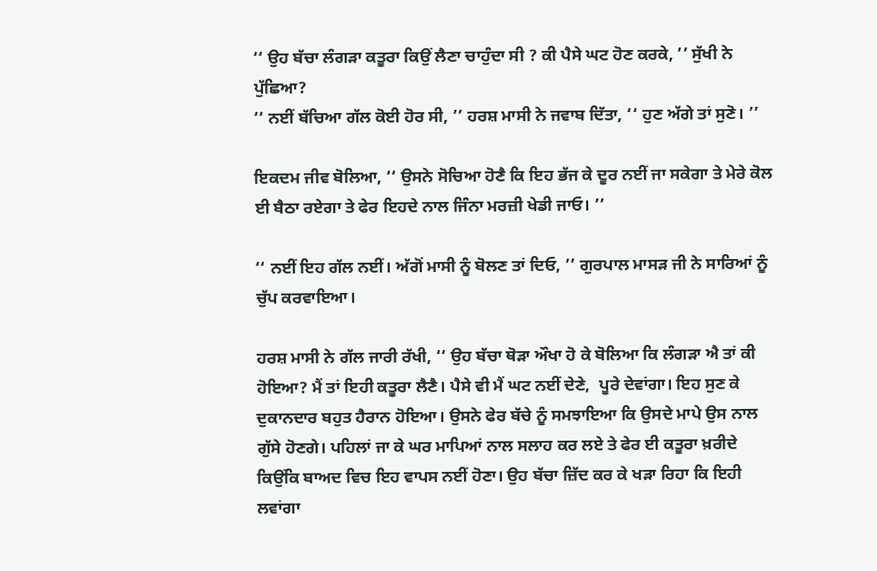‘‘ ਉਹ ਬੱਚਾ ਲੰਗੜਾ ਕਤੂਰਾ ਕਿਉਂ ਲੈਣਾ ਚਾਹੁੰਦਾ ਸੀ ? ਕੀ ਪੈਸੇ ਘਟ ਹੋਣ ਕਰਕੇ, ’’ ਸੁੱਖੀ ਨੇ ਪੁੱਛਿਆ?
‘‘ ਨਈਂ ਬੱਚਿਆ ਗੱਲ ਕੋਈ ਹੋਰ ਸੀ, ’’ ਹਰਸ਼ ਮਾਸੀ ਨੇ ਜਵਾਬ ਦਿੱਤਾ, ‘‘ ਹੁਣ ਅੱਗੇ ਤਾਂ ਸੁਣੋ। ’’

ਇਕਦਮ ਜੀਵ ਬੋਲਿਆ, ‘‘ ਉਸਨੇ ਸੋਚਿਆ ਹੋਣੈ ਕਿ ਇਹ ਭੱਜ ਕੇ ਦੂਰ ਨਈਂ ਜਾ ਸਕੇਗਾ ਤੇ ਮੇਰੇ ਕੋਲ ਈ ਬੈਠਾ ਰਏਗਾ ਤੇ ਫੇਰ ਇਹਦੇ ਨਾਲ ਜਿੰਨਾ ਮਰਜ਼ੀ ਖੇਡੀ ਜਾਓ। ’’

‘‘ ਨਈਂ ਇਹ ਗੱਲ ਨਈਂ। ਅੱਗੋਂ ਮਾਸੀ ਨੂੰ ਬੋਲਣ ਤਾਂ ਦਿਓ, ’’ ਗੁਰਪਾਲ ਮਾਸੜ ਜੀ ਨੇ ਸਾਰਿਆਂ ਨੂੰ ਚੁੱਪ ਕਰਵਾਇਆ।

ਹਰਸ਼ ਮਾਸੀ ਨੇ ਗੱਲ ਜਾਰੀ ਰੱਖੀ, ‘‘ ਉਹ ਬੱਚਾ ਥੋੜਾ ਔਖਾ ਹੋ ਕੇ ਬੋਲਿਆ ਕਿ ਲੰਗੜਾ ਐ ਤਾਂ ਕੀ ਹੋਇਆ? ਮੈਂ ਤਾਂ ਇਹੀ ਕਤੂਰਾ ਲੈਣੈ। ਪੈਸੇ ਵੀ ਮੈਂ ਘਟ ਨਈਂ ਦੇਣੇ,  ਪੂਰੇ ਦੇਵਾਂਗਾ। ਇਹ ਸੁਣ ਕੇ ਦੁਕਾਨਦਾਰ ਬਹੁਤ ਹੈਰਾਨ ਹੋਇਆ। ਉਸਨੇ ਫੇਰ ਬੱਚੇ ਨੂੰ ਸਮਝਾਇਆ ਕਿ ਉਸਦੇ ਮਾਪੇ ਉਸ ਨਾਲ ਗੁੱਸੇ ਹੋਣਗੇ। ਪਹਿਲਾਂ ਜਾ ਕੇ ਘਰ ਮਾਪਿਆਂ ਨਾਲ ਸਲਾਹ ਕਰ ਲਏ ਤੇ ਫੇਰ ਈ ਕਤੂਰਾ ਖ਼ਰੀਦੇ ਕਿਉਂਕਿ ਬਾਅਦ ਵਿਚ ਇਹ ਵਾਪਸ ਨਈਂ ਹੋਣਾ। ਉਹ ਬੱਚਾ ਜ਼ਿੱਦ ਕਰ ਕੇ ਖੜਾ ਰਿਹਾ ਕਿ ਇਹੀ ਲਵਾਂਗਾ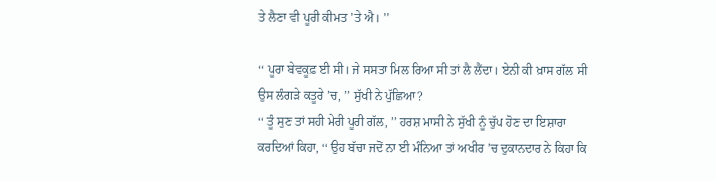ਤੇ ਲੈਣਾ ਵੀ ਪੂਰੀ ਕੀਮਤ ’ਤੇ ਐ। ’’

‘‘ ਪੂਰਾ ਬੇਵਕੂਫ਼ ਈ ਸੀ। ਜੇ ਸਸਤਾ ਮਿਲ ਰਿਆ ਸੀ ਤਾਂ ਲੈ ਲੈਂਦਾ। ਏਨੀ ਕੀ ਖ਼ਾਸ ਗੱਲ ਸੀ ਉਸ ਲੰਗੜੇ ਕਤੂਰੇ ’ਚ, ’’ ਸੁੱਖੀ ਨੇ ਪੁੱਛਿਆ?
‘‘ ਤੂੰ ਸੁਣ ਤਾਂ ਸਹੀ ਮੇਰੀ ਪੂਰੀ ਗੱਲ, ’’ ਹਰਸ਼ ਮਾਸੀ ਨੇ ਸੁੱਖੀ ਨੂੰ ਚੁੱਪ ਹੋਣ ਦਾ ਇਸ਼ਾਰਾ ਕਰਦਿਆਂ ਕਿਹਾ, ‘‘ ਉਹ ਬੱਚਾ ਜਦੋਂ ਨਾ ਈ ਮੰਨਿਆ ਤਾਂ ਅਖੀਰ ’ਚ ਦੁਕਾਨਦਾਰ ਨੇ ਕਿਹਾ ਕਿ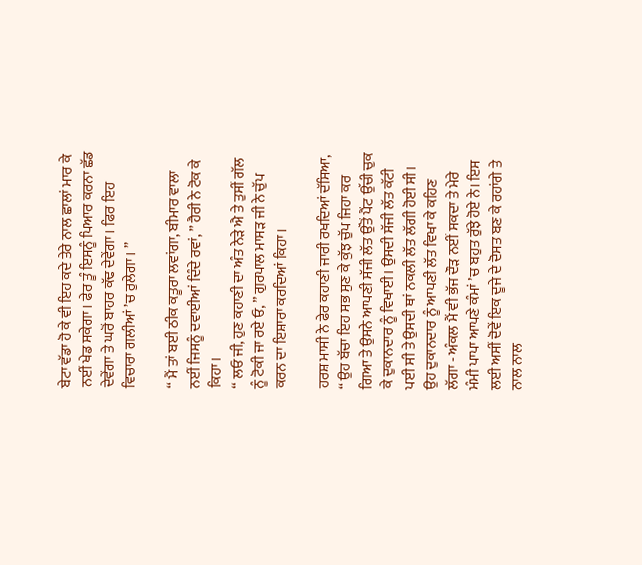ਬੇਟਾ ਵੱਡਾ ਹੋ ਕੇ ਵੀ ਇਹ ਕਦੇ ਤੇਰੇ ਨਾਲ ਛਾਲਾਂ ਮਾਰ ਕੇ ਨਈਂ ਖੇਡ ਸਕੇਗਾ। ਫੇਰ ਤੂੰ ਇਸਨੂੰ ਪਿਆਰ ਕਰਨਾ ਛੱਡ ਦੇਵੇਂਗਾ ਤੇ ਘਰੋਂ ਬਾਹਰ ਕੱਢ ਦੇਵੇਂਗਾ। ਫਿਰ ਇਹ ਵਿਚਾਰਾ ਗਲੀਆਂ ’ਚ ਰੁਲੇਗਾ। ’’

‘‘ ਮੈਂ ਤਾਂ ਬਈ ਠੀਕ ਕਤੂਰਾ ਲਵਾਂਗਾ, ਬੀਮਾਰ ਵਾਲਾ ਨਈਂ ਜਿਸਨੂੰ ਦਵਾਈਆਂ ਦਿੰਦੇ ਰਵਾਂ, ’’ ਹੈਰੀ ਨੇ ਟੋਕ ਕੇ ਕਿਹਾ।
‘‘ ਲਓ ਜੀ, ਹੁਣ ਕਹਾਣੀ ਦਾ ਅੰਤ ਨੇੜੇ ਐ ਤੇ ਤੁਸੀਂ ਗੱਲ ਨੂੰ ਟੋਕੀ ਜਾ ਰਏ ਓ, ’’ ਗੁਰਪਾਲ ਮਾਸੜ ਜੀ ਨੇ ਚੁੱਪ ਕਰਨ ਦਾ ਇਸ਼ਾਰਾ ਕਰਦਿਆਂ ਕਿਹਾ।

ਹਰਸ਼ ਮਾਸੀ ਨੇ ਫੇਰ ਕਹਾਣੀ ਜਾਰੀ ਰਖਦਿਆਂ ਦੱਸਿਆ, ‘‘ ਉਹ ਬੱਚਾ ਇਹ ਸਭ ਸੁਣ ਕੇ ਕੁੱਝ ਚੁੱਪ ਜਿਹਾ ਕਰ ਗਿਆ ਤੇ ਉਸਨੇ ਆਪਣੀ ਸੱਜੀ ਲੱਤ ਉੱਤੋਂ ਪੈਂਟ ਉੱਚੀ ਚੁਕ ਕੇ ਦੁਕਾਨਦਾਰ ਨੂੰ ਵਿਖਾਈ। ਉਸਦੀ ਸੱਜੀ ਲੱਤ ਕੱਟੀ ਪਈ ਸੀ ਤੇ ਉਸਦੀ ਥਾਂ ਨਕਲੀ ਲੱਤ ਲੱਗੀ ਹੋਈ ਸੀ। ਉਹ ਦੁਕਾਨਦਾਰ ਨੂੰ ਆਪਣੀ ਲੱਤ ਵਿਖਾ ਕੇ ਕਹਿਣ ਲੱਗਾ - ਅੰਕਲ ਮੈਂ ਵੀ ਭੱਜ ਦੌੜ ਨਈਂ ਸਕਦਾ ਤੇ ਮੇਰੇ ਮੰਮੀ ਪਾਪਾ ਆਪਣੇ ਕੰਮਾਂ ’ਚ ਬਹੁਤ ਰੁੱਝੇ ਹੋਏ ਨੇ। ਇਸ ਲਈ ਅਸੀਂ ਦੋਵੇਂ ਇਕ ਦੂਜੇ ਦੇ ਦੋਸਤ ਬਣ ਕੇ ਰਹਾਂਗੇ ਤੇ ਨਾਲ ਨਾਲ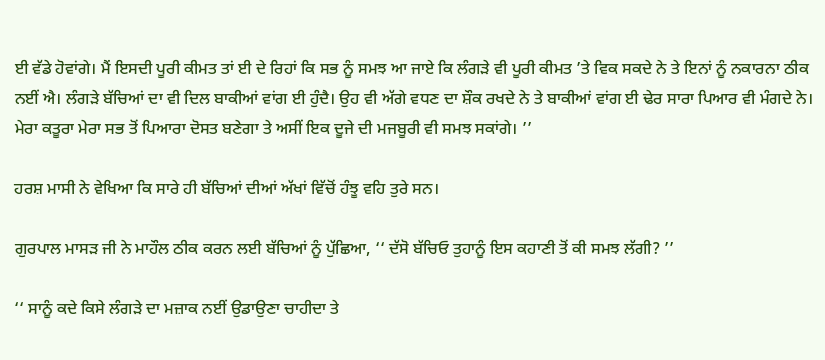ਈ ਵੱਡੇ ਹੋਵਾਂਗੇ। ਮੈਂ ਇਸਦੀ ਪੂਰੀ ਕੀਮਤ ਤਾਂ ਈ ਦੇ ਰਿਹਾਂ ਕਿ ਸਭ ਨੂੰ ਸਮਝ ਆ ਜਾਏ ਕਿ ਲੰਗੜੇ ਵੀ ਪੂਰੀ ਕੀਮਤ ’ਤੇ ਵਿਕ ਸਕਦੇ ਨੇ ਤੇ ਇਨਾਂ ਨੂੰ ਨਕਾਰਨਾ ਠੀਕ ਨਈਂ ਐ। ਲੰਗੜੇ ਬੱਚਿਆਂ ਦਾ ਵੀ ਦਿਲ ਬਾਕੀਆਂ ਵਾਂਗ ਈ ਹੁੰਦੈ। ਉਹ ਵੀ ਅੱਗੇ ਵਧਣ ਦਾ ਸ਼ੌਕ ਰਖਦੇ ਨੇ ਤੇ ਬਾਕੀਆਂ ਵਾਂਗ ਈ ਢੇਰ ਸਾਰਾ ਪਿਆਰ ਵੀ ਮੰਗਦੇ ਨੇ। ਮੇਰਾ ਕਤੂਰਾ ਮੇਰਾ ਸਭ ਤੋਂ ਪਿਆਰਾ ਦੋਸਤ ਬਣੇਗਾ ਤੇ ਅਸੀਂ ਇਕ ਦੂਜੇ ਦੀ ਮਜਬੂਰੀ ਵੀ ਸਮਝ ਸਕਾਂਗੇ। ’’

ਹਰਸ਼ ਮਾਸੀ ਨੇ ਵੇਖਿਆ ਕਿ ਸਾਰੇ ਹੀ ਬੱਚਿਆਂ ਦੀਆਂ ਅੱਖਾਂ ਵਿੱਚੋਂ ਹੰਝੂ ਵਹਿ ਤੁਰੇ ਸਨ।

ਗੁਰਪਾਲ ਮਾਸੜ ਜੀ ਨੇ ਮਾਹੌਲ ਠੀਕ ਕਰਨ ਲਈ ਬੱਚਿਆਂ ਨੂੰ ਪੁੱਛਿਆ, ‘‘ ਦੱਸੋ ਬੱਚਿਓ ਤੁਹਾਨੂੰ ਇਸ ਕਹਾਣੀ ਤੋਂ ਕੀ ਸਮਝ ਲੱਗੀ? ’’

‘‘ ਸਾਨੂੰ ਕਦੇ ਕਿਸੇ ਲੰਗੜੇ ਦਾ ਮਜ਼ਾਕ ਨਈਂ ਉਡਾਉਣਾ ਚਾਹੀਦਾ ਤੇ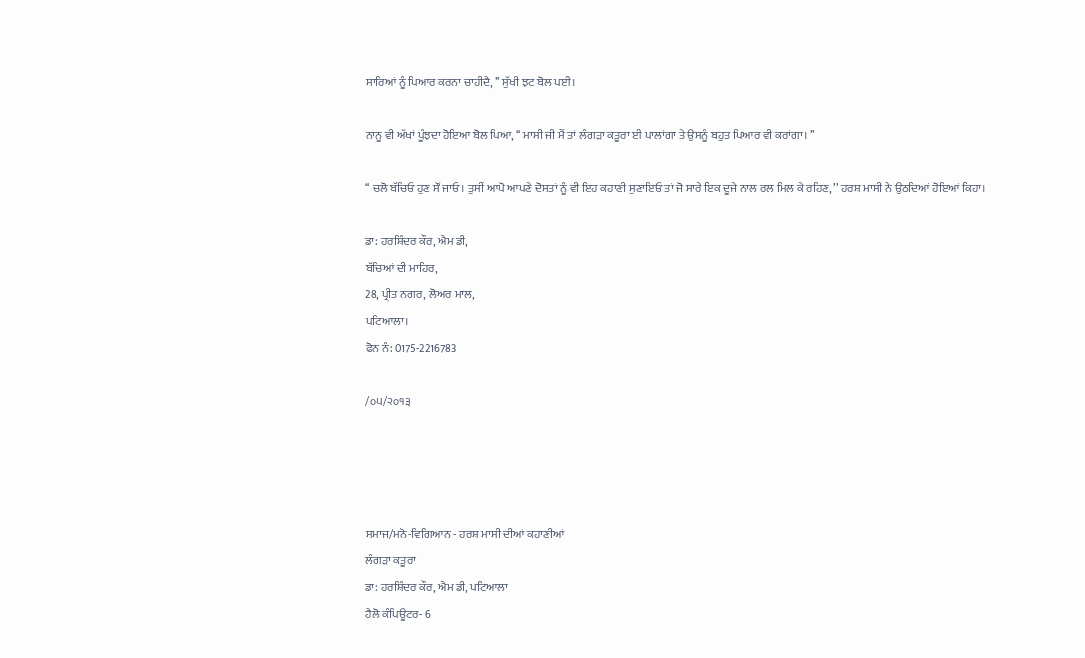ਸਾਰਿਆਂ ਨੂੰ ਪਿਆਰ ਕਰਨਾ ਚਾਹੀਦੈ, ’’ ਸੁੱਖੀ ਝਟ ਬੋਲ ਪਈ।

ਨਾਨੂ ਵੀ ਅੱਖਾਂ ਪੂੰਝਦਾ ਹੋਇਆ ਬੋਲ ਪਿਆ, ‘‘ ਮਾਸੀ ਜੀ ਮੈਂ ਤਾਂ ਲੰਗੜਾ ਕਤੂਰਾ ਈ ਪਾਲਾਂਗਾ ਤੇ ਉਸਨੂੰ ਬਹੁਤ ਪਿਆਰ ਵੀ ਕਰਾਂਗਾ। ’’

‘‘ ਚਲੋ ਬੱਚਿਓ ਹੁਣ ਸੌਂ ਜਾਓ। ਤੁਸੀਂ ਆਪੋ ਆਪਣੇ ਦੋਸਤਾਂ ਨੂੰ ਵੀ ਇਹ ਕਹਾਣੀ ਸੁਣਾਇਓ ਤਾਂ ਜੋ ਸਾਰੇ ਇਕ ਦੂਜੇ ਨਾਲ ਰਲ ਮਿਲ ਕੇ ਰਹਿਣ, ’’ ਹਰਸ਼ ਮਾਸੀ ਨੇ ਉਠਦਿਆਂ ਹੋਇਆਂ ਕਿਹਾ।

ਡਾ: ਹਰਸ਼ਿੰਦਰ ਕੌਰ, ਐਮ ਡੀ,
ਬੱਚਿਆਂ ਦੀ ਮਾਹਿਰ,
28, ਪ੍ਰੀਤ ਨਗਰ, ਲੋਅਰ ਮਾਲ,
ਪਟਿਆਲਾ।
ਫੋਨ ਨੰ: 0175-2216783

/੦੫/੨੦੧੩




ਸਮਾਜ/ਮਨੋ-ਵਿਗਿਆਨ - ਹਰਸ਼ ਮਾਸੀ ਦੀਆਂ ਕਹਾਣੀਆਂ
ਲੰਗੜਾ ਕਤੂਰਾ
ਡਾ: ਹਰਸ਼ਿੰਦਰ ਕੌਰ, ਐਮ ਡੀ, ਪਟਿਆਲਾ
ਹੈਲੋ ਕੰਪਿਊਟਰ- 6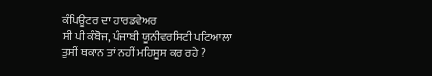ਕੰਪਿਊਟਰ ਦਾ ਹਾਰਡਵੇਅਰ
ਸੀ ਪੀ ਕੰਬੋਜ, ਪੰਜਾਬੀ ਯੂਨੀਵਰਸਿਟੀ ਪਟਿਆਲਾ
ਤੁਸੀਂ ਥਕਾਨ ਤਾਂ ਨਹੀਂ ਮਹਿਸੂਸ ਕਰ ਰਹੇ ?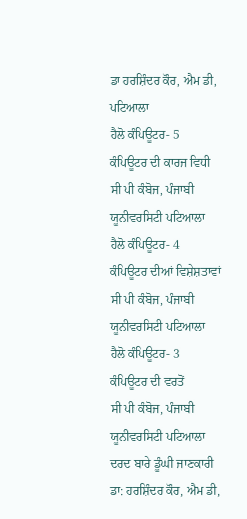ਡਾ ਹਰਸ਼ਿੰਦਰ ਕੌਰ, ਐਮ ਡੀ, ਪਟਿਆਲਾ
ਹੈਲੋ ਕੰਪਿਊਟਰ- 5
ਕੰਪਿਊਟਰ ਦੀ ਕਾਰਜ ਵਿਧੀ
ਸੀ ਪੀ ਕੰਬੋਜ, ਪੰਜਾਬੀ ਯੂਨੀਵਰਸਿਟੀ ਪਟਿਆਲਾ
ਹੈਲੋ ਕੰਪਿਊਟਰ- 4
ਕੰਪਿਊਟਰ ਦੀਆਂ ਵਿਸ਼ੇਸ਼ਤਾਵਾਂ
ਸੀ ਪੀ ਕੰਬੋਜ, ਪੰਜਾਬੀ ਯੂਨੀਵਰਸਿਟੀ ਪਟਿਆਲਾ
ਹੈਲੋ ਕੰਪਿਊਟਰ- 3
ਕੰਪਿਊਟਰ ਦੀ ਵਰਤੋਂ
ਸੀ ਪੀ ਕੰਬੋਜ, ਪੰਜਾਬੀ ਯੂਨੀਵਰਸਿਟੀ ਪਟਿਆਲਾ
ਦਰਦ ਬਾਰੇ ਡੂੰਘੀ ਜਾਣਕਾਰੀ
ਡਾ: ਹਰਸ਼ਿੰਦਰ ਕੌਰ, ਐਮ ਡੀ,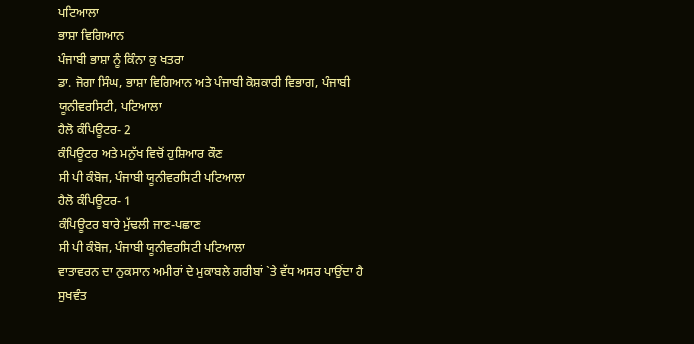ਪਟਿਆਲਾ
ਭਾਸ਼ਾ ਵਿਗਿਆਨ
ਪੰਜਾਬੀ ਭਾਸ਼ਾ ਨੂੰ ਕਿੰਨਾ ਕੁ ਖਤਰਾ
ਡਾ. ਜੋਗਾ ਸਿੰਘ, ਭਾਸ਼ਾ ਵਿਗਿਆਨ ਅਤੇ ਪੰਜਾਬੀ ਕੋਸ਼ਕਾਰੀ ਵਿਭਾਗ, ਪੰਜਾਬੀ ਯੂਨੀਵਰਸਿਟੀ, ਪਟਿਆਲਾ
ਹੈਲੋ ਕੰਪਿਊਟਰ- 2
ਕੰਪਿਊਟਰ ਅਤੇ ਮਨੁੱਖ ਵਿਚੋਂ ਹੁਸ਼ਿਆਰ ਕੌਣ
ਸੀ ਪੀ ਕੰਬੋਜ, ਪੰਜਾਬੀ ਯੂਨੀਵਰਸਿਟੀ ਪਟਿਆਲਾ
ਹੈਲੋ ਕੰਪਿਊਟਰ- 1
ਕੰਪਿਊਟਰ ਬਾਰੇ ਮੁੱਢਲੀ ਜਾਣ-ਪਛਾਣ
ਸੀ ਪੀ ਕੰਬੋਜ, ਪੰਜਾਬੀ ਯੂਨੀਵਰਸਿਟੀ ਪਟਿਆਲਾ
ਵਾਤਾਵਰਨ ਦਾ ਨੁਕਸਾਨ ਅਮੀਰਾਂ ਦੇ ਮੁਕਾਬਲੇ ਗਰੀਬਾਂ `ਤੇ ਵੱਧ ਅਸਰ ਪਾਉਂਦਾ ਹੈ
ਸੁਖਵੰਤ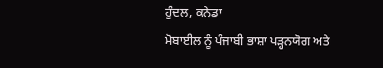ਹੁੰਦਲ, ਕਨੇਡਾ
ਮੋਬਾਈਲ ਨੂੰ ਪੰਜਾਬੀ ਭਾਸ਼ਾ ਪੜ੍ਹਨਯੋਗ ਅਤੇ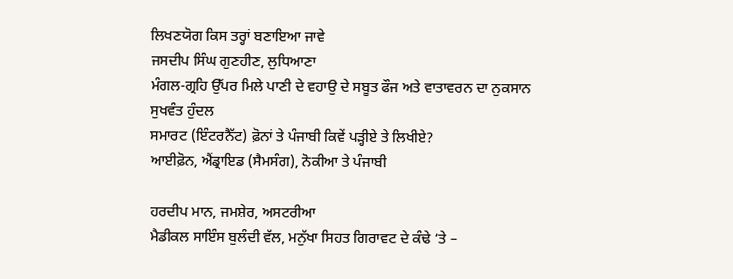ਲਿਖਣਯੋਗ ਕਿਸ ਤਰ੍ਹਾਂ ਬਣਾਇਆ ਜਾਵੇ
ਜਸਦੀਪ ਸਿੰਘ ਗੁਣਹੀਣ, ਲੁਧਿਆਣਾ
ਮੰਗਲ-ਗ੍ਰਹਿ ਉੱਪਰ ਮਿਲੇ ਪਾਣੀ ਦੇ ਵਹਾਉ ਦੇ ਸਬੂਤ ਫੌਜ ਅਤੇ ਵਾਤਾਵਰਨ ਦਾ ਨੁਕਸਾਨ
ਸੁਖਵੰਤ ਹੁੰਦਲ
ਸਮਾਰਟ (ਇੰਟਰਨੈੱਟ) ਫ਼ੋਨਾਂ ਤੇ ਪੰਜਾਬੀ ਕਿਵੇਂ ਪੜ੍ਹੀਏ ਤੇ ਲਿਖੀਏ?
ਆਈਫ਼ੋਨ, ਐਂਡ੍ਰਾਇਡ (ਸੈਮਸੰਗ), ਨੋਕੀਆ ਤੇ ਪੰਜਾਬੀ

ਹਰਦੀਪ ਮਾਨ, ਜਮਸ਼ੇਰ, ਅਸਟਰੀਆ
ਮੈਡੀਕਲ ਸਾਇੰਸ ਬੁਲੰਦੀ ਵੱਲ, ਮਨੁੱਖਾ ਸਿਹਤ ਗਿਰਾਵਟ ਦੇ ਕੰਢੇ ‘ਤੇ –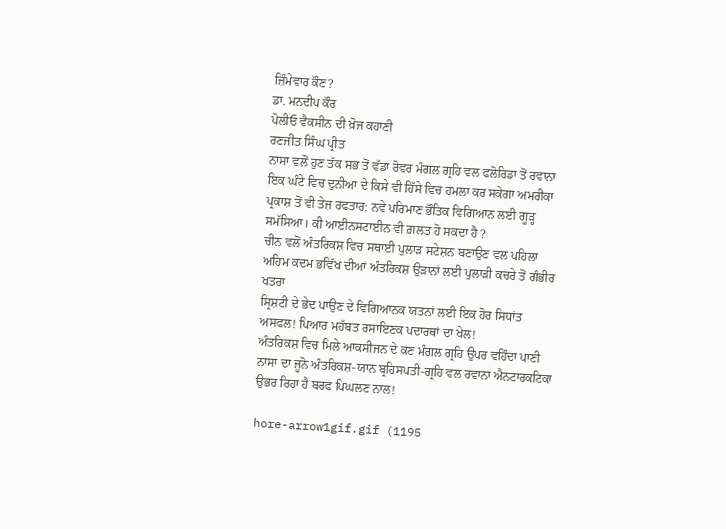ਜ਼ਿੰਮੇਵਾਰ ਕੌਣ?
ਡਾ. ਮਨਦੀਪ ਕੌਰ
ਪੋਲੀਓ ਵੈਕਸੀਨ ਦੀ ਖ਼ੋਜ ਕਹਾਣੀ
ਰਣਜੀਤ ਸਿੰਘ ਪ੍ਰੀਤ
ਨਾਸਾ ਵਲੋਂ ਹੁਣ ਤੱਕ ਸਭ ਤੋਂ ਵੱਡਾ ਰੋਵਰ ਮੰਗਲ ਗ੍ਰਹਿ ਵਲ ਫਲੋਰਿਡਾ ਤੋਂ ਰਵਾਨਾ
ਇਕ ਘੰਟੇ ਵਿਚ ਦੁਨੀਆ ਦੇ ਕਿਸੇ ਵੀ ਹਿੱਸੇ ਵਿਚ ਹਮਲਾ ਕਰ ਸਕੇਗਾ ਅਮਰੀਕਾ ਪ੍ਰਕਾਸ਼ ਤੋਂ ਵੀ ਤੇਜ਼ ਰਫਤਾਰ: ਨਵੇ ਪਰਿਮਾਣ ਭੌਤਿਕ ਵਿਗਿਆਨ ਲਈ ਗੂੜ੍ਹ ਸਮੱਸਿਆ। ਕੀ ਆਈਨਸਟਾਈਨ ਵੀ ਗ਼ਲਤ ਹੋ ਸਕਦਾ ਹੈ ?
ਚੀਨ ਵਲੋਂ ਅੰਤਰਿਕਸ਼ ਵਿਚ ਸਥਾਈ ਪੁਲਾੜ ਸਟੇਸ਼ਨ ਬਣਾਉਣ ਵਲ ਪਹਿਲਾ ਅਹਿਮ ਕਦਮ ਭਵਿੱਖ ਦੀਆਂ ਅੰਤਰਿਕਸ਼ ਉੜਾਨਾਂ ਲਈ ਪੁਲਾੜੀ ਕਚਰੇ ਤੋਂ ਗੰਭੀਰ ਖਤਰਾ
ਸ੍ਰਿਸ਼ਟੀ ਦੇ ਭੇਦ ਪਾਉਣ ਦੇ ਵਿਗਿਆਨਕ ਯਤਨਾਂ ਲਈ ਇਕ ਹੋਰ ਸਿਧਾਂਤ ਅਸਫਲ! ਪਿਆਰ ਮਹੱਬਤ ਰਸਾਇਣਕ ਪਦਾਰਥਾਂ ਦਾ ਖੇਲ!
ਅੰਤਰਿਕਸ਼ ਵਿਚ ਮਿਲੇ ਆਕਸੀਜਨ ਦੇ ਕਣ ਮੰਗਲ ਗ੍ਰਹਿ ਉਪਰ ਵਹਿੰਦਾ ਪਾਣੀ
ਨਾਸਾ ਦਾ ਜੂਨੋ ਅੰਤਰਿਕਸ਼-ਯਾਨ ਬ੍ਰਹਿਸਪਤੀ-ਗ੍ਰਹਿ ਵਲ ਰਵਾਨਾ ਐਨਟਾਰਕਟਿਕਾ ਉਭਰ ਰਿਹਾ ਹੈ ਬਰਫ ਪਿਘਲਣ ਨਾਲ!

hore-arrow1gif.gif (1195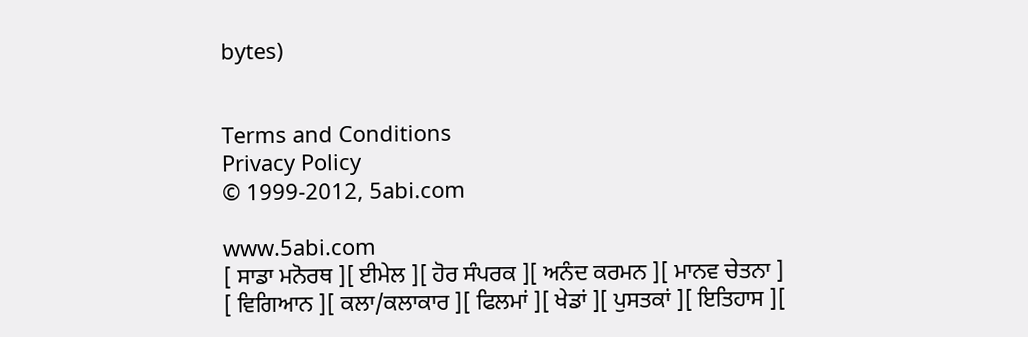bytes)


Terms and Conditions
Privacy Policy
© 1999-2012, 5abi.com

www.5abi.com
[ ਸਾਡਾ ਮਨੋਰਥ ][ ਈਮੇਲ ][ ਹੋਰ ਸੰਪਰਕ ][ ਅਨੰਦ ਕਰਮਨ ][ ਮਾਨਵ ਚੇਤਨਾ ]
[ ਵਿਗਿਆਨ ][ ਕਲਾ/ਕਲਾਕਾਰ ][ ਫਿਲਮਾਂ ][ ਖੇਡਾਂ ][ ਪੁਸਤਕਾਂ ][ ਇਤਿਹਾਸ ][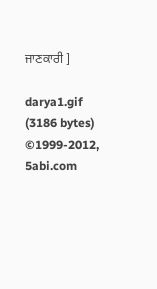ਜਾਣਕਾਰੀ ]

darya1.gif (3186 bytes)
©1999-2012, 5abi.com